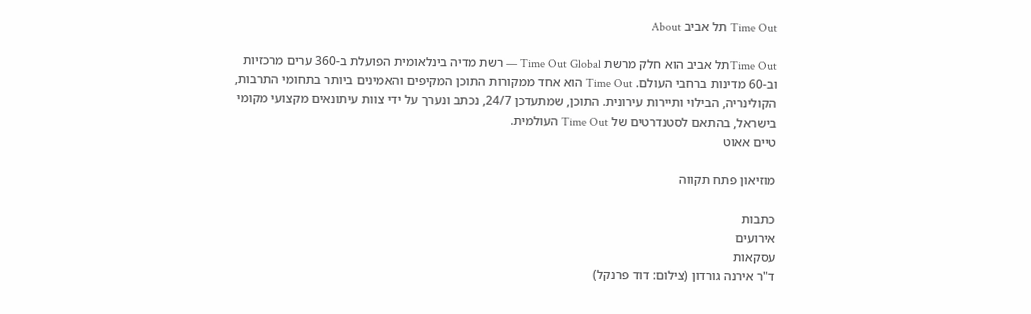Time Out תל אביב About

Time Outתל אביב הוא חלק מרשת Time Out Global — רשת מדיה בינלאומית הפועלת ב-360 ערים מרכזיות וב-60 מדינות ברחבי העולם. Time Out הוא אחד ממקורות התוכן המקיפים והאמינים ביותר בתחומי התרבות, הקולינריה, הבילוי ותיירות עירונית. התוכן, שמתעדכן 24/7, נכתב ונערך על ידי צוות עיתונאים מקצועי מקומי בישראל, בהתאם לסטנדרטים של Time Out העולמית.
טיים אאוט

מוזיאון פתח תקווה

כתבות
אירועים
עסקאות
ד"ר אירנה גורדון (צילום: דוד פרנקל)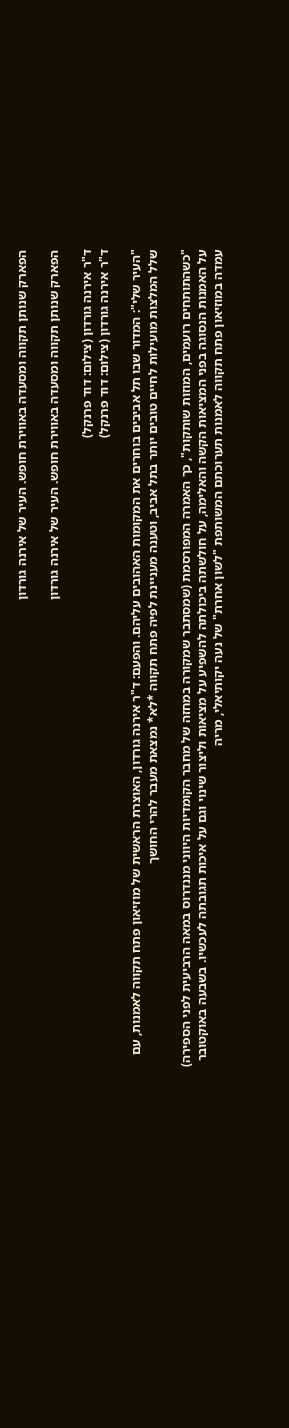הפארק שנותן תקווה ומסעדה באווירת חופש. העיר של אירנה גורדון

הפארק שנותן תקווה ומסעדה באווירת חופש. העיר של אירנה גורדון

ד"ר אירנה גורדון (צילום: דוד פרנקל)
ד"ר אירנה גורדון (צילום: דוד פרנקל)

"העיר שלי": המדור שבו תל אביבים בוחרים את המקומות האהובים עליהם. והפעם: ד"ר אירנה גורדון, האוצרת הראשית של מוזיאון פתח תקווה לאמנות, עם שלל המלצות מועילות לחיים טובים יותר בתל אביב, וטענה מעניינת לפיה פתח תקווה *לא* נמצאת מעבר להרי החושך

"כשהתותחים רועמים, המוזות שותקות", כך האמרה המפורסמת (שמסתבר שמקורה במחזה של מחבר הקומדיות היווני מננדרוס במאה הרביעית לפני הספירה) על האמנות הנסוגה בפני המציאות הקשה והאלימה, על חולשתה ביכולתה להשפיע על מציאות וליצור שינוי וגם על איכות תגובתה לעכשיו. בשבעה באוקטובר עמדה במוזיאון פתח תקווה לאמנות תערוכתם המשותפת "לשון אחרת" של נעה יקותיאלי, מריה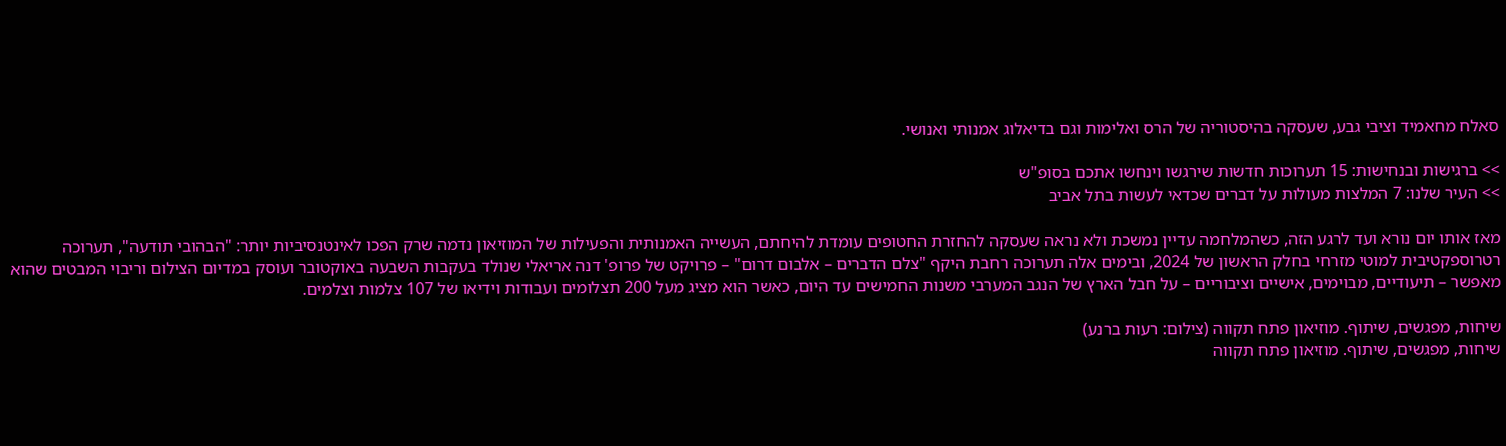סאלח מחאמיד וציבי גבע, שעסקה בהיסטוריה של הרס ואלימות וגם בדיאלוג אמנותי ואנושי.

>> ברגישות ובנחישות: 15 תערוכות חדשות שירגשו וינחשו אתכם בסופ"ש
>> העיר שלנו: 7 המלצות מעולות על דברים שכדאי לעשות בתל אביב

מאז אותו יום נורא ועד לרגע הזה, כשהמלחמה עדיין נמשכת ולא נראה שעסקה להחזרת החטופים עומדת להיחתם, העשייה האמנותית והפעילות של המוזיאון נדמה שרק הפכו לאינטנסיביות יותר: "הבהובי תודעה", תערוכה רטרוספקטיבית למוטי מזרחי בחלק הראשון של 2024, ובימים אלה תערוכה רחבת היקף "צלם הדברים – אלבום דרום" – פרויקט של פרופ' דנה אריאלי שנולד בעקבות השבעה באוקטובר ועוסק במדיום הצילום וריבוי המבטים שהוא מאפשר – תיעודיים, מבוימים, אישיים וציבוריים – על חבל הארץ של הנגב המערבי משנות החמישים עד היום, כאשר הוא מציג מעל 200 תצלומים ועבודות וידיאו של 107 צלמות וצלמים.

שיחות, מפגשים, שיתוף. מוזיאון פתח תקווה (צילום: רעות ברנע)
שיחות, מפגשים, שיתוף. מוזיאון פתח תקווה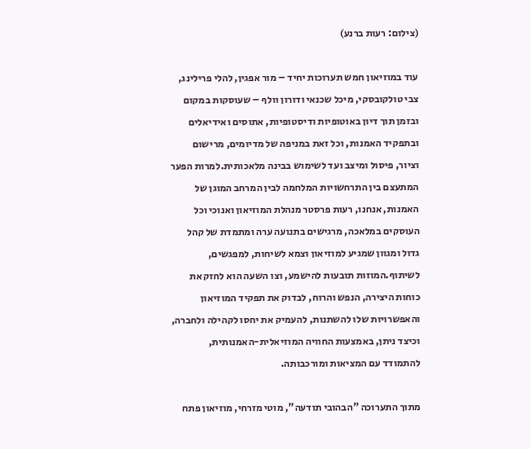(צילום: רעות ברנע)

עוד במוזיאון חמש תערוכות יחיד – מור אפגין, להלי פרילינג, צבי טולקובסקי, מיכל שכנאי ודורון וולף – שעוסקות במקום ובזמן תוך דיון באוטופיות ודיסטופיות, אתוסים ואידיאלים ובתפקיד האמנות, וכל זאת במניפה של מדיומים, מרישום וציור, פיסול ומיצב ועד לשימוש בבינה מלאכותית.למרות הפער המתעצם בין התרחשויות המלחמה לבין המרחב המוגן של האמנות, אנחנו, רעות פרסטר מנהלת המוזיאון ואנוכי וכל העוסקים במלאכה, מרגישים בתנועה ערה ומתמדת של קהל גדול ומגוון שמגיע למוזיאון וצמא לשיחות, למפגשים, לשיתוף.המוזות תובעות להישמע, וצו השעה הוא לחזק את כוחות היצירה, הנפש והרוח, לבדוק את תפקיד המוזיאון והאפשרויות שלו להשתנות, להעמיק את יחסו לקהילה ולחברה, וכיצד ניתן, באמצעות החוויה המוזיאלית-האמנותית, להתמודד עם המציאות ומורכבותה.

מתוך התערוכה "הבהובי תודעה", מוטי מזרחי, מוזיאון פתח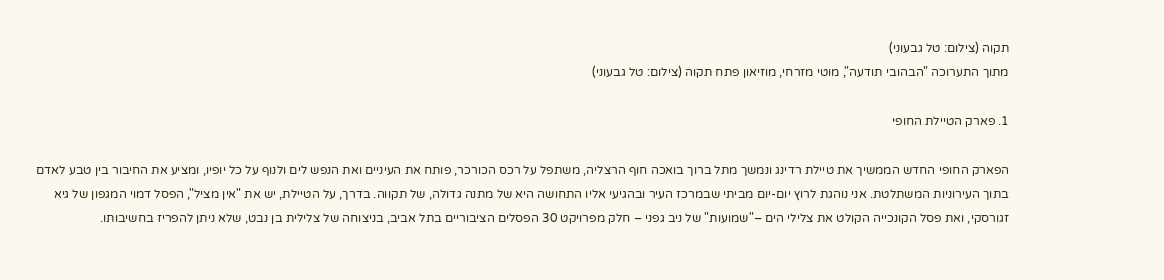תקוה (צילום: טל גבעוני)
מתוך התערוכה "הבהובי תודעה", מוטי מזרחי, מוזיאון פתח תקוה (צילום: טל גבעוני)

1. פארק הטיילת החופי

הפארק החופי החדש הממשיך את טיילת רדינג ונמשך מתל ברוך בואכה חוף הרצליה, משתפל על רכס הכורכר, פותח את העיניים ואת הנפש לים ולנוף על כל יופיו, ומציע את החיבור בין טבע לאדם בתוך העירוניות המשתלטת. אני נוהגת לרוץ יום-יום מביתי שבמרכז העיר ובהגיעי אליו התחושה היא של מתנה גדולה, של תקווה. בדרך, על הטיילת, יש את "אין מציל", הפסל דמוי המגפון של גיא זגורסקי, ואת פסל הקונכייה הקולט את צלילי הים –"שמועות" של ניב גפני – חלק מפרויקט 30 הפסלים הציבוריים בתל אביב, בניצוחה של צלילית בן נבט, שלא ניתן להפריז בחשיבותו.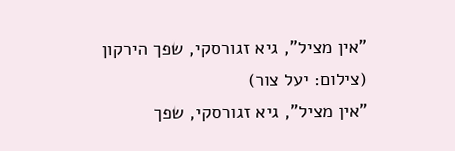"אין מציל", גיא זגורסקי, שפך הירקון (צילום: יעל צור)
"אין מציל", גיא זגורסקי, שפך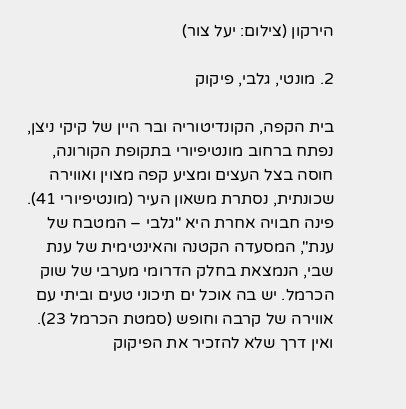הירקון (צילום: יעל צור)

2. מונטי, גלבי, פיקוק

בית הקפה, הקונדיטוריה ובר היין של קיקי ניצן, נפתח ברחוב מונטיפיורי בתקופת הקורונה, חוסה בצל העצים ומציע קפה מצוין ואווירה שכונתית, נסתרת משאון העיר (מונטיפיורי 41). פינה חבויה אחרת היא "גלבי – המטבח של ענת", המסעדה הקטנה והאינטימית של ענת שבי, הנמצאת בחלק הדרומי מערבי של שוק הכרמל. יש בה אוכל ים תיכוני טעים וביתי עם אווירה של קרבה וחופש (סמטת הכרמל 23). ואין דרך שלא להזכיר את הפיקוק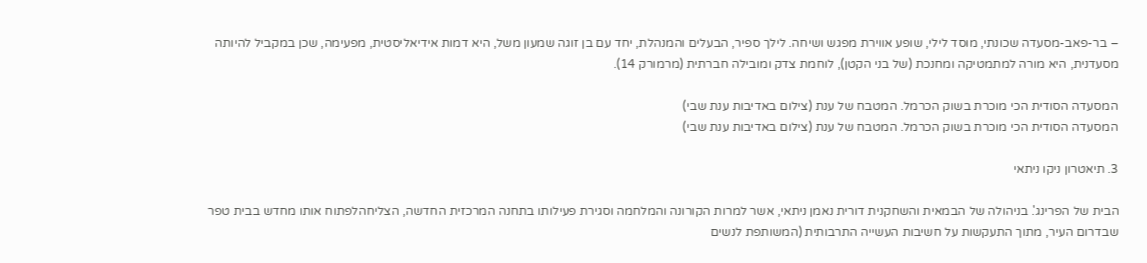– בר-פאב-מסעדה שכונתי, מוסד לילי, שופע אווירת מפגש ושיחה. לילך ספיר, הבעלים והמנהלת, יחד עם בן זוגה שמעון משל, היא דמות אידיאליסטית, מפעימה, שכן במקביל להיותה מסעדנית, היא מורה למתמטיקה ומחנכת (של בני הקטן), לוחמת צדק ומובילה חברתית (מרמורק 14).

המסעדה הסודית הכי מוכרת בשוק הכרמל. המטבח של ענת (צילום באדיבות ענת שבי)
המסעדה הסודית הכי מוכרת בשוק הכרמל. המטבח של ענת (צילום באדיבות ענת שבי)

3. תיאטרון ניקו ניתאי

הבית של הפרינג'. בניהולה של הבמאית והשחקנית דורית נאמן ניתאי, אשר למרות הקורונה והמלחמה וסגירת פעילותו בתחנה המרכזית החדשה, הצליחהלפתוח אותו מחדש בבית טפר שבדרום העיר, מתוך התעקשות על חשיבות העשייה התרבותית (המשותפת לנשים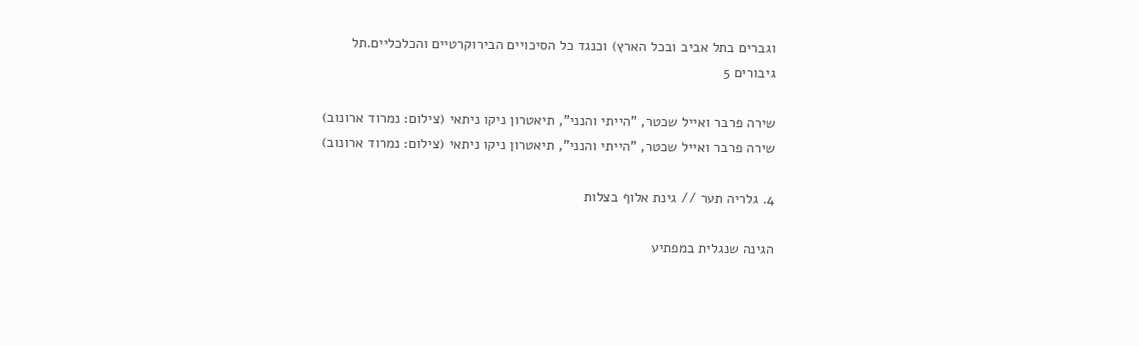וגברים בתל אביב ובכל הארץ) וכנגד כל הסיכויים הבירוקרטיים והכלכליים.תל גיבורים 5

שירה פרבר ואייל שכטר, "הייתי והנני", תיאטרון ניקו ניתאי (צילום: נמרוד ארונוב)
שירה פרבר ואייל שכטר, "הייתי והנני", תיאטרון ניקו ניתאי (צילום: נמרוד ארונוב)

4. גלריה תער // גינת אלוף בצלות

הגינה שנגלית במפתיע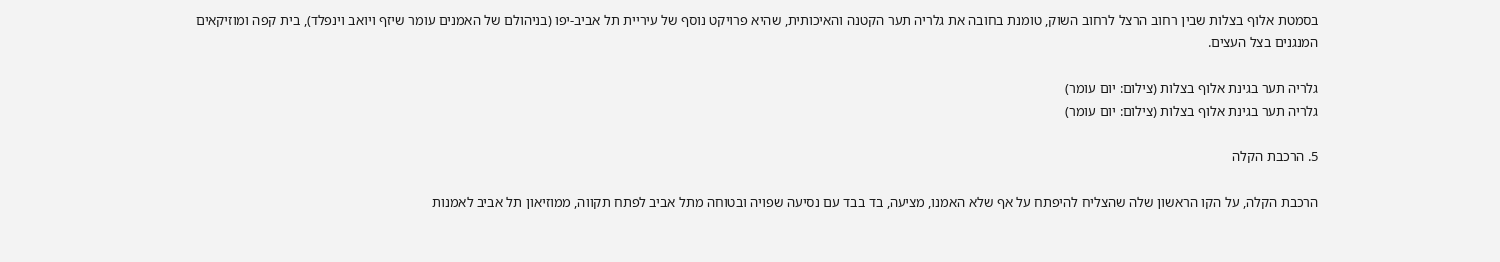בסמטת אלוף בצלות שבין רחוב הרצל לרחוב השוק, טומנת בחובה את גלריה תער הקטנה והאיכותית, שהיא פרויקט נוסף של עיריית תל אביב-יפו (בניהולם של האמנים עומר שיזף ויואב וינפלד), בית קפה ומוזיקאים המנגנים בצל העצים.

גלריה תער בגינת אלוף בצלות (צילום: יום עומר)
גלריה תער בגינת אלוף בצלות (צילום: יום עומר)

5. הרכבת הקלה

הרכבת הקלה, על הקו הראשון שלה שהצליח להיפתח על אף שלא האמנו, מציעה, בד בבד עם נסיעה שפויה ובטוחה מתל אביב לפתח תקווה, ממוזיאון תל אביב לאמנות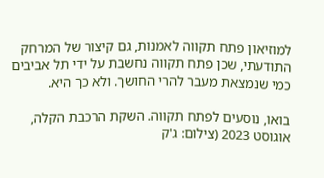למוזיאון פתח תקווה לאמנות, גם קיצור של המרחק התודעתי, שכן פתח תקווה נחשבת על ידי תל אביבים כמי שנמצאת מעבר להרי החושך. ולא כך היא.

בואו, נוסעים לפתח תקווה. השקת הרכבת הקלה, אוגוסט 2023 (צילום: ג'ק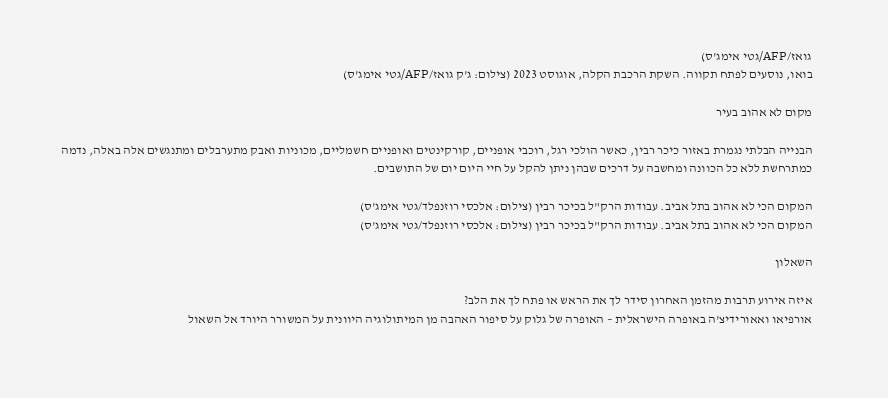גואז/AFP/גטי אימג'ס)
בואו, נוסעים לפתח תקווה. השקת הרכבת הקלה, אוגוסט 2023 (צילום: ג'ק גואז/AFP/גטי אימג'ס)

מקום לא אהוב בעיר

הבנייה הבלתי נגמרת באזור כיכר רבין, כאשר הולכי רגל, רוכבי אופניים, קורקינטים ואופניים חשמליים, מכוניות ואבק מתערבלים ומתנגשים אלה באלה, נדמה כמתרחשת ללא כל הכוונה ומחשבה על דרכים שבהן ניתן להקל על חיי היום יום של התושבים.

המקום הכי לא אהוב בתל אביב. עבודות הרק"ל בכיכר רבין (צילום: אלכסי רוזנפלד/גטי אימג'ס)
המקום הכי לא אהוב בתל אביב. עבודות הרק"ל בכיכר רבין (צילום: אלכסי רוזנפלד/גטי אימג'ס)

השאלון

איזה אירוע תרבות מהזמן האחרון סידר לך את הראש או פתח לך את הלב?
אורפיאו ואאורידיצ'ה באופרה הישראלית – האופרה של גלוק על סיפור האהבה מן המיתולוגיה היוונית על המשורר היורד אל השאול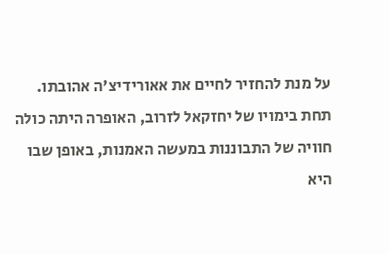על מנת להחזיר לחיים את אאורידיצ'ה אהובתו. תחת בימויו של יחזקאל לזרוב, האופרה היתה כולה חוויה של התבוננות במעשה האמנות, באופן שבו היא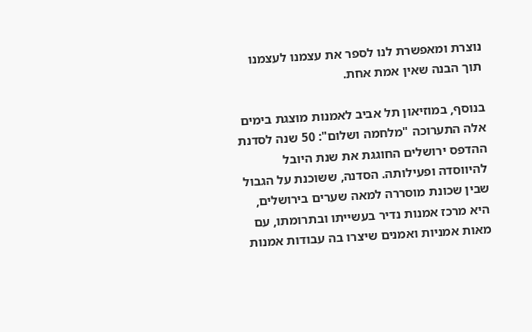נוצרת ומאפשרת לנו לספר את עצמנו לעצמנו תוך הבנה שאין אמת אחת.

בנוסף, במוזיאון תל אביב לאמנות מוצגת בימים אלה התערוכה "מלחמה ושלום": 50 שנה לסדנת ההדפס ירושלים החוגגת את שנת היובל להיווסדה ופעילותה. הסדנה, ששוכנת על הגבול שבין שכונת מוסררה למאה שערים בירושלים, היא מרכז אמנות נדיר בעשייתו ובתרומתו, עם מאות אמניות ואמנים שיצרו בה עבודות אמנות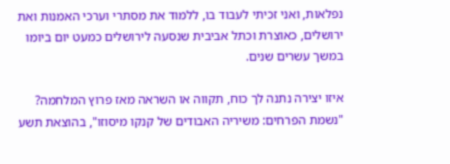נפלאות, ואני זכיתי לעבוד בו, ללמוד את מסתרי וערכי האמנות ואת ירושלים, כאוצרת וכתל אביבית שנסעה לירושלים כמעט יום ביומו במשך עשרים שנים.

איזו יצירה נתנה לך כוח, תקווה או השראה מאז פרוץ המלחמה?
"נשמת הפרחים: משיריה האבודים של קנקו מיסוזו", בהוצאת תשע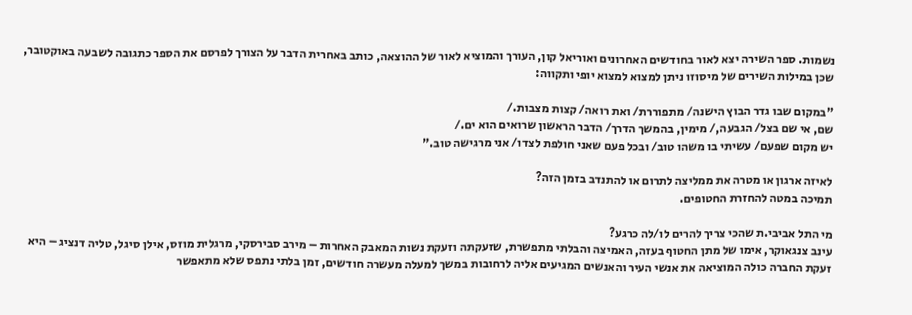נשמות. ספר השירה יצא לאור בחודשים האחרונים ואוריאל קון, העורך והמוציא לאור של ההוצאה, כותב באחרית הדבר על הצורך לפרסם את הספר כתגובה לשבעה באוקטובר, שכן במילות השירים של מיסוזו ניתן למצוא למצוא יופי ותקווה:

"במקום שבו גדר הבוץ הישנה/ מתפוררת/ ואת רואה/ קצות מצבות./
שם, אי שם בצל/ הגבעה,/ מימין, בהמשך הדרך/ הדבר הראשון שרואים הוא ים./
יש מקום שפעם/ עשיתי בו משהו טוב/ ובכל פעם שאני חולפת לצדו/ אני מרגישה טוב."

לאיזה ארגון או מטרה את ממליצה לתרום או להתנדב בזמן הזה?
תמיכה במטה להחזרת החטופים.

מי התל אביבי.ת שהכי צריך להרים לו/לה כרגע?
עינב צנגאוקר, אימו של מתן החטוף בעזה, האמיצה והבלתי מתפשרת, שזעקתה וזעקת נשות המאבק האחרות – מירב סבירסקי, מרגלית מוזס, אילן סיגל, טליה דנציג – היא זעקת החברה כולה המוציאה את אנשי העיר והאנשים המגיעים אליה לרחובות במשך למעלה מעשרה חודשים, זמן בלתי נתפס שלא מתאפשר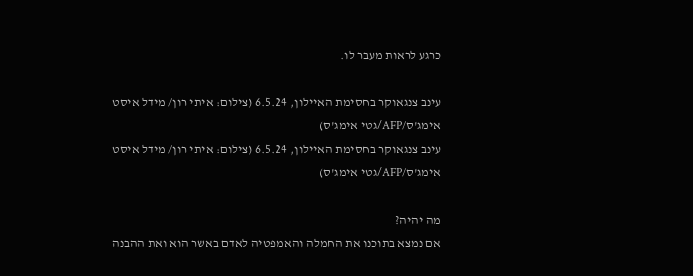כרגע לראות מעבר לו.

עינב צנגאוקר בחסימת האיילון, 6.5.24 (צילום: איתי רון/ מידל איסט אימג'ס/AFP/גטי אימג'ס)
עינב צנגאוקר בחסימת האיילון, 6.5.24 (צילום: איתי רון/ מידל איסט אימג'ס/AFP/גטי אימג'ס)

מה יהיה?
אם נמצא בתוכנו את החמלה והאמפטיה לאדם באשר הוא ואת ההבנה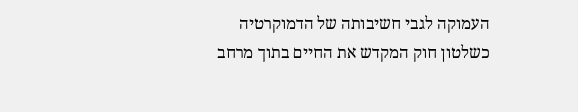העמוקה לגבי חשיבותה של הדמוקרטיה כשלטון חוק המקדש את החיים בתוך מרחב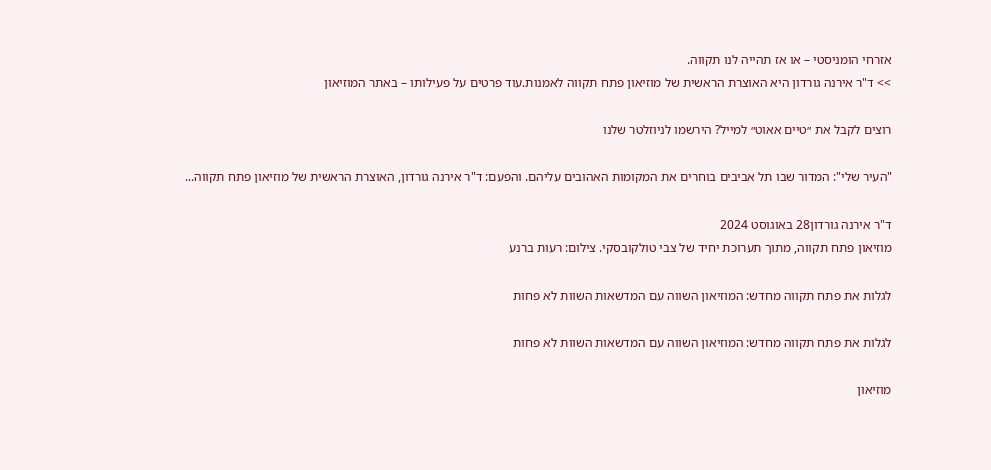אזרחי הומניסטי – או אז תהייה לנו תקווה.
>> ד"ר אירנה גורדון היא האוצרת הראשית של מוזיאון פתח תקווה לאמנות.עוד פרטים על פעילותו – באתר המוזיאון

רוצים לקבל את ״טיים אאוט״ למייל? הירשמו לניוזלטר שלנו

"העיר שלי": המדור שבו תל אביבים בוחרים את המקומות האהובים עליהם. והפעם: ד"ר אירנה גורדון, האוצרת הראשית של מוזיאון פתח תקווה...

ד"ר אירנה גורדון28 באוגוסט 2024
מוזיאון פתח תקווה, מתוך תערוכת יחיד של צבי טולקובסקי. צילום: רעות ברנע

לגלות את פתח תקווה מחדש: המוזיאון השווה עם המדשאות השוות לא פחות

לגלות את פתח תקווה מחדש: המוזיאון השווה עם המדשאות השוות לא פחות

מוזיאון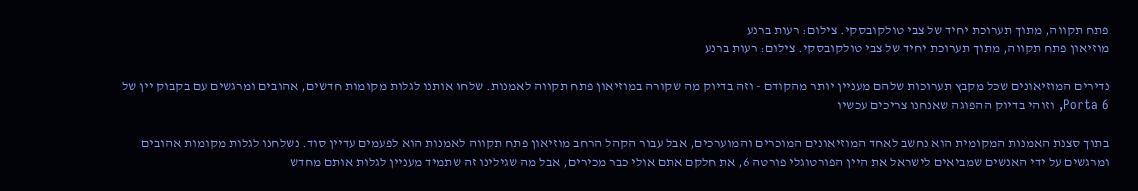פתח תקווה, מתוך תערוכת יחיד של צבי טולקובסקי. צילום: רעות ברנע
מוזיאון פתח תקווה, מתוך תערוכת יחיד של צבי טולקובסקי. צילום: רעות ברנע

נדירים המוזיאונים שכל מקבץ תערוכות שלהם מעניין יותר מהקודם - וזה בדיוק מה שקורה במוזיאון פתח תקווה לאמנות. שלחו אותנו לגלות מקומות חדשים, אהובים ומרגשים עם בקבוק יין של Porta 6, וזוהי בדיוק ההפוגה שאנחנו צריכים עכשיו

בתוך סצנת האמנות המקומית הוא נחשב לאחד המוזיאונים המוכרים והמוערכים, אבל עבור הקהל הרחב מוזיאון פתח תקווה לאמנות הוא לפעמים עדיין סוד. נשלחנו לגלות מקומות אהובים ומרגשים על ידי האנשים שמביאים לישראל את היין הפורטוגלי פורטה 6, את חלקם אתם אולי כבר מכירים, אבל מה שגילינו זה שתמיד מעניין לגלות אותם מחדש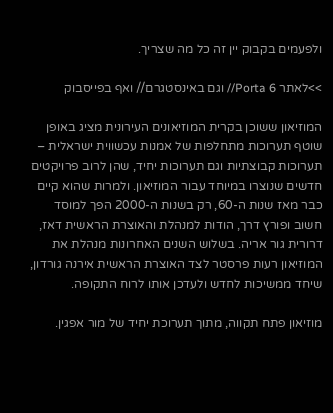ולפעמים בקבוק יין זה כל מה שצריך.

>>לאתר Porta 6// וגם באינסטגרם// ואף בפייסבוק

המוזיאון ששוכן בקרית המוזיאונים העירונית מציג באופן שוטף תערוכות מתחלפות של אמנות עכשווית ישראלית – תערוכות קבוצתיות וגם תערוכות יחיד, שהן לרוב פרויקטים חדשים שנוצרו במיוחד עבור המוזיאון. ולמרות שהוא קיים כבר מאז שנות ה-60, רק בשנות ה-2000 הפך למוסד חשוב ופורץ דרך, הודות למנהלת והאוצרת הראשית דאז, דרורית גור אריה. בשלוש השנים האחרונות מנהלת את המוזיאון רעות פרסטר לצד האוצרת הראשית אירנה גורדון, שיחד ממשיכות לחדש ולעדכן אותו לרוח התקופה.

מוזיאון פתח תקווה, מתוך תערוכת יחיד של מור אפגין.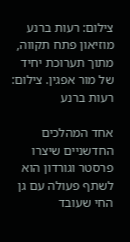צילום: רעות ברנע
מוזיאון פתח תקווה, מתוך תערוכת יחיד של מור אפגין. צילום: רעות ברנע

אחד המהלכים החדשניים שיצרו פרסטר וגורדון הוא לשתף פעולה עם גן החי שעובד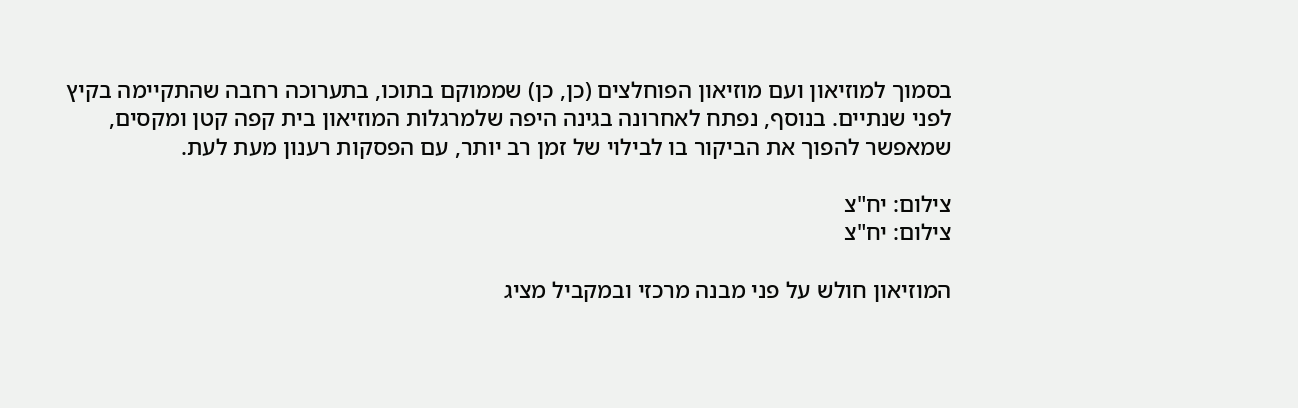בסמוך למוזיאון ועם מוזיאון הפוחלצים (כן, כן) שממוקם בתוכו, בתערוכה רחבה שהתקיימה בקיץ לפני שנתיים. בנוסף, נפתח לאחרונה בגינה היפה שלמרגלות המוזיאון בית קפה קטן ומקסים, שמאפשר להפוך את הביקור בו לבילוי של זמן רב יותר, עם הפסקות רענון מעת לעת.

צילום: יח"צ
צילום: יח"צ

המוזיאון חולש על פני מבנה מרכזי ובמקביל מציג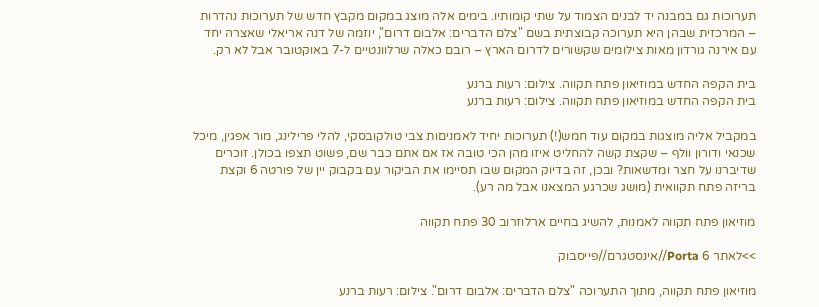תערוכות גם במבנה יד לבנים הצמוד על שתי קומותיו. בימים אלה מוצג במקום מקבץ חדש של תערוכות נהדרות – המרכזית שבהן היא תערוכה קבוצתית בשם "צלם הדברים: אלבום דרום", יוזמה של דנה אריאלי שאצרה יחד עם אירנה גורדון מאות צילומים שקשורים לדרום הארץ – רובם כאלה שרלוונטיים ל-7 באוקטובר אבל לא רק.

בית הקפה החדש במוזיאון פתח תקווה. צילום: רעות ברנע
בית הקפה החדש במוזיאון פתח תקווה. צילום: רעות ברנע

במקביל אליה מוצגות במקום עוד חמש(!) תערוכות יחיד לאמניםות צבי טולקובסקי, להלי פרילינג, מור אפגין, מיכל שכנאי ודורון וולף – שקצת קשה להחליט איזו מהן הכי טובה אז אם אתם כבר שם, פשוט תצפו בכולן. זוכרים שדיברנו על חצר ומדשאות? ובכן, זה בדיוק המקום שבו תסיימו את הביקור עם בקבוק יין של פורטה 6 וקצת בריזה פתח תקוואית (מושג שכרגע המצאנו אבל מה רע).

מוזיאון פתח תקווה לאמנות, להשיג בחיים ארלוזרוב 30 פתח תקווה

>>לאתר Porta 6//אינסטגרם//פייסבוק

מוזיאון פתח תקווה, מתוך התערוכה "צלם הדברים: אלבום דרום". צילום: רעות ברנע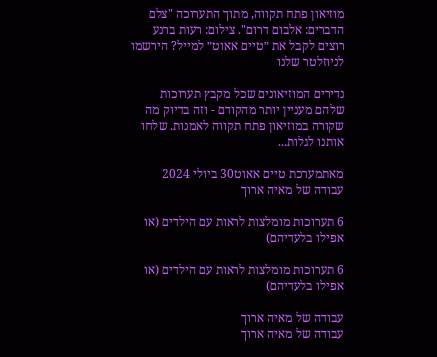מוזיאון פתח תקווה, מתוך התערוכה "צלם הדברים: אלבום דרום". צילום: רעות ברנע
רוצים לקבל את ״טיים אאוט״ למייל? הירשמו לניוזלטר שלנו

נדירים המוזיאונים שכל מקבץ תערוכות שלהם מעניין יותר מהקודם - וזה בדיוק מה שקורה במוזיאון פתח תקווה לאמנות. שלחו אותנו לגלות...

מאתמערכת טיים אאוט30 ביולי 2024
עבודה של מאיה ארוך

6 תערוכות מומלצות לראות עם הילדים (או אפילו בלעדיהם)

6 תערוכות מומלצות לראות עם הילדים (או אפילו בלעדיהם)

עבודה של מאיה ארוך
עבודה של מאיה ארוך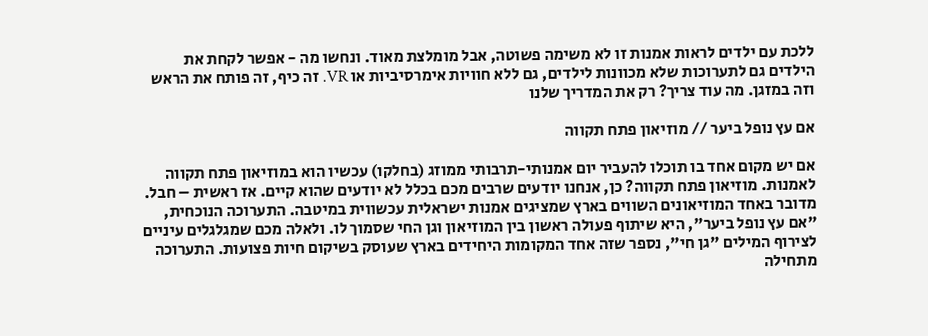ללכת עם ילדים לראות אמנות זו לא משימה פשוטה, אבל מומלצת מאוד. ונחשו מה - אפשר לקחת את הילדים גם לתערוכות שלא מכוונות לילדים, גם ללא חוויות אימרסיביות או VR. זה כיף, זה פותח את הראש וזה במזגן. מה עוד צריך? רק את המדריך שלנו

אם עץ נופל ביער // מוזיאון פתח תקווה

אם יש מקום אחד בו תוכלו להעביר יום אמנותי-תרבותי ממוזג (בחלקו) עכשיו הוא במוזיאון פתח תקווה לאמנות. מוזיאון פתח תקווה? כן, אנחנו יודעים שרבים מכם בכלל לא יודעים שהוא קיים. אז ראשית – חבל. מדובר באחד המוזיאונים השווים בארץ שמציגים אמנות ישראלית עכשווית במיטבה. התערוכה הנוכחית, "אם עץ נופל ביער", היא שיתוף פעולה ראשון בין המוזיאון וגן החי שסמוך לו. ולאלה מכם שמגלגלים עיניים לצירוף המילים "גן חי", נספר שזה אחד המקומות היחידים בארץ שעוסק בשיקום חיות פצועות. התערוכה מתחילה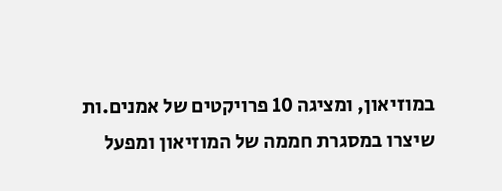במוזיאון, ומציגה 10 פרויקטים של אמנים.ות שיצרו במסגרת חממה של המוזיאון ומפעל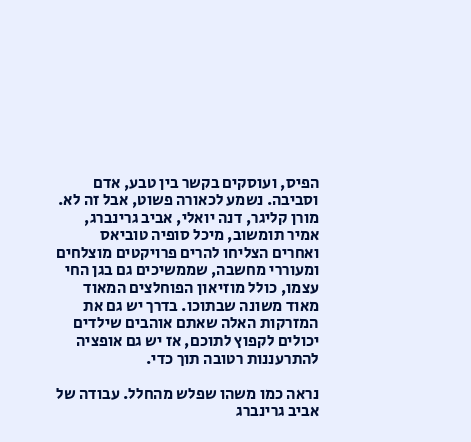הפיס, ועוסקים בקשר בין טבע, אדם וסביבה. נשמע לכאורה פשוט, אבל זה לא. מורן קליגר, דנה יואלי, אביב גרינברג, אמיר תומשוב, מיכל סופיה טוביאס ואחרים הצליחו להרים פרויקטים מוצלחים ומעוררי מחשבה, שממשיכים גם בגן החי עצמו, כולל מוזיאון הפוחלצים המאוד מאוד משונה שבתוכו. בדרך יש גם את המזרקות האלה שאתם אוהבים שילדים יכולים לקפוץ לתוכם, אז יש גם אופציה להתרעננות רטובה תוך כדי.

נראה כמו משהו שפלש מהחלל. עבודה של אביב גרינברג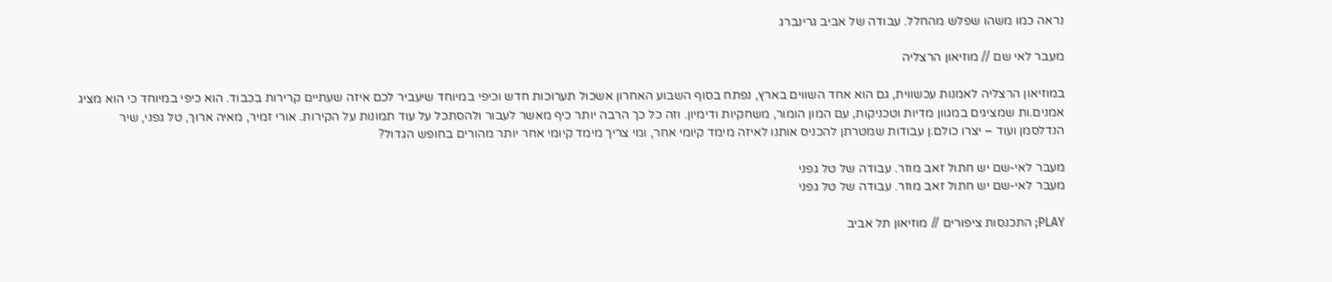נראה כמו משהו שפלש מהחלל. עבודה של אביב גרינברג

מעבר לאי שם // מוזיאון הרצליה

במוזיאון הרצליה לאמנות עכשווית, גם הוא אחד השווים בארץ, נפתח בסוף השבוע האחרון אשכול תערוכות חדש וכיפי במיוחד שיעביר לכם איזה שעתיים קרירות בכבוד. הוא כיפי במיוחד כי הוא מציג אמנים.ות שמציגים במגוון מדיות וטכניקות, עם המון הומור, משחקיות ודימיון. וזה כל כך הרבה יותר כיף מאשר לעבור ולהסתכל על עוד תמונות על הקירות. אורי זמיר, מאיה ארוך, טל גפני, שיר הנדלסמן ועוד – יצרו כולם.ן עבודות שמטרתן להכניס אותנו לאיזה מימד קיומי אחר, ומי צריך מימד קיומי אחר יותר מהורים בחופש הגדול?

מעבר לאי-שם יש חתול זאב מוזר. עבודה של טל גפני
מעבר לאי-שם יש חתול זאב מוזר. עבודה של טל גפני

PLAY; התכנסות ציפורים // מוזיאון תל אביב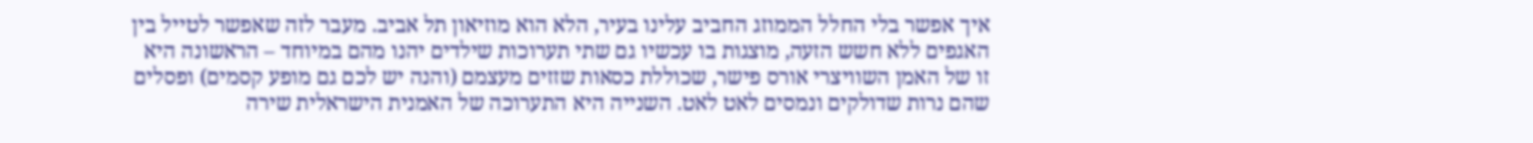איך אפשר בלי החלל הממוזג החביב עלינו בעיר, הלא הוא מוזיאון תל אביב. מעבר לזה שאפשר לטייל בין האגפים ללא חשש הזעה, מוצגות בו עכשיו גם שתי תערוכות שילדים יהנו מהם במיוחד – הראשונה היא זו של האמן השוויצרי אורס פישר, שכוללת כסאות שזזים מעצמם (והנה יש לכם גם מופע קסמים) ופסלים שהם נרות שדולקים ונמסים לאט לאט. השנייה היא התערוכה של האמנית הישראלית שירה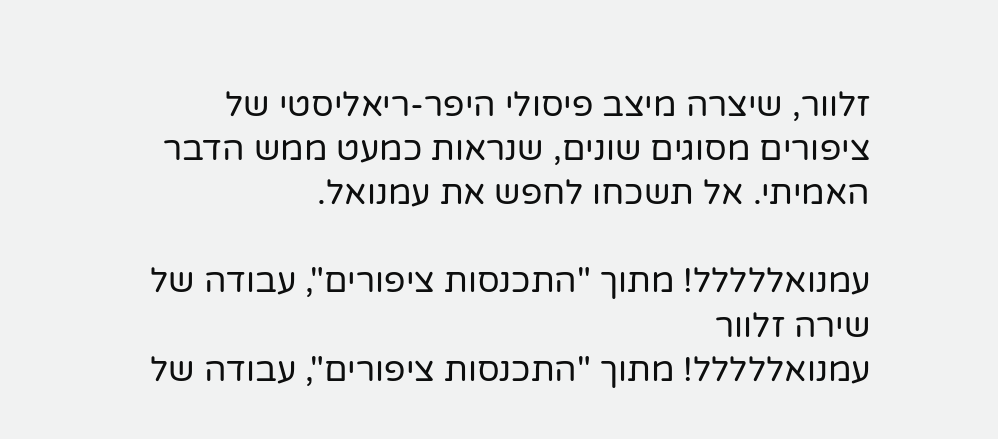זלוור, שיצרה מיצב פיסולי היפר-ריאליסטי של ציפורים מסוגים שונים, שנראות כמעט ממש הדבר האמיתי. אל תשכחו לחפש את עמנואל.

עמנואללללל! מתוך "התכנסות ציפורים", עבודה של שירה זלוור
עמנואללללל! מתוך "התכנסות ציפורים", עבודה של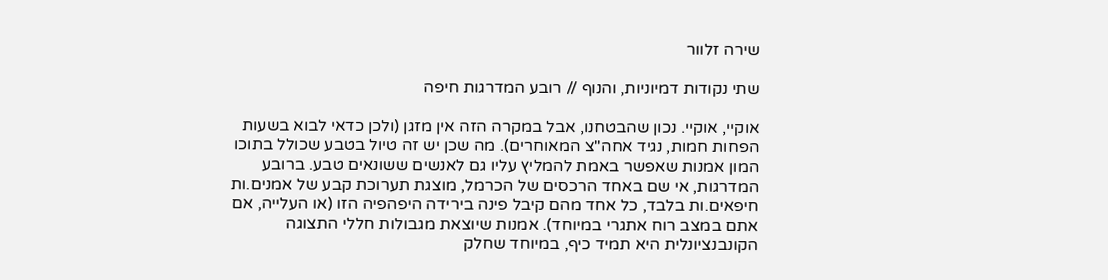שירה זלוור

שתי נקודות דמיוניות, והנוף // רובע המדרגות חיפה

אוקיי, אוקיי. נכון שהבטחנו, אבל במקרה הזה אין מזגן (ולכן כדאי לבוא בשעות הפחות חמות, נגיד אחה"צ המאוחרים). מה שכן יש זה טיול בטבע שכולל בתוכו המון אמנות שאפשר באמת להמליץ עליו גם לאנשים ששונאים טבע. ברובע המדרגות, אי שם באחד הרכסים של הכרמל, מוצגת תערוכת קבע של אמנים.ות חיפאים.ות בלבד, כל אחד מהם קיבל פינה בירידה היפהפיה הזו (או העלייה, אם אתם במצב רוח אתגרי במיוחד). אמנות שיוצאת מגבולות חללי התצוגה הקונבנציונלית היא תמיד כיף, במיוחד שחלק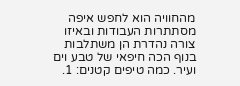מהחוויה הוא לחפש איפה מסתתרות העבודות ובאיזו צורה נהדרת הן משתלבות בנוף הכה חיפאי של טבע וים ועיר. כמה טיפים קטנים: 1.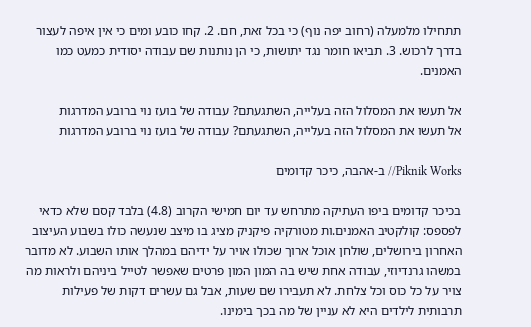תתחילו מלמעלה (רחוב יפה נוף) כי בכל זאת, חם. 2. קחו כובע ומים כי אין איפה לעצור בדרך לרכוש. 3. תביאו חומר נגד יתושות, כי הן נותנות שם עבודה יסודית כמעט כמו האמנים.

אל תעשו את המסלול הזה בעלייה, השתגעתם? עבודה של בועז נוי ברובע המדרגות
אל תעשו את המסלול הזה בעלייה, השתגעתם? עבודה של בועז נוי ברובע המדרגות

Piknik Works// ב-אהבה, כיכר קדומים

בכיכר קדומים ביפו העתיקה מתרחש עד יום חמישי הקרוב (4.8) בלבד קסם שלא כדאי לפספס: קולקטיב האמנים.ות מטורקיה פיקניק מציג בו מיצב שנעשה כולו בשבוע העיצוב האחרון בירושלים, שולחן אוכל ארוך שכולו אויר על ידיהם במהלך אותו השבוע. לא מדובר במשהו גרנדיוזי, עבודה אחת שיש בה המון המון פרטים שאפשר לטייל ביניהם ולראות מה צויר על כל כוס וכל צלחת. לא תעבירו שם שעות, אבל גם עשרים דקות של פעילות תרבותית לילדים היא לא עניין של מה בכך בימינו.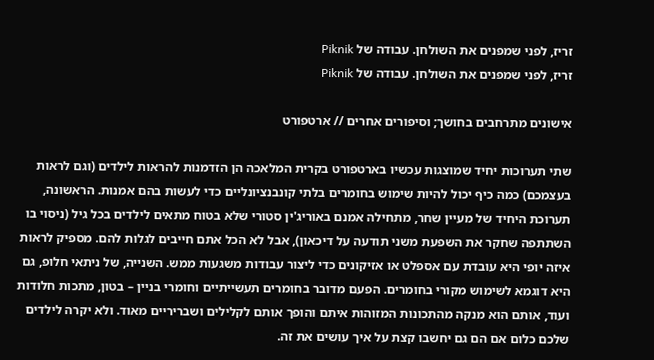זריז, לפני שמפנים את השולחן. עבודה של Piknik
זריז, לפני שמפנים את השולחן. עבודה של Piknik

אישונים מתרחבים בחושך; וסיפורים אחרים // ארטפורט

שתי תערוכות יחיד שמוצגות עכשיו בארטפורט בקרית המלאכה הן הזדמנות להראות לילדים (וגם לראות בעצמכם) כמה כיף יכול להיות שימוש בחומרים בלתי קונבנציונליים כדי לעשות בהם אמנות. הראשונה, תערוכת היחיד של מעיין שחר, מתחילה אמנם באוריג'ין סטורי שלא בטוח מתאים לילדים בכל גיל (ניסוי בו השתתפה שחקר את השפעת משני תודעה על דיכאון), אבל לא הכל אתם חייבים לגלות להם. מספיק לראות איזה יופי היא עובדת עם אספלט או אזיקונים כדי ליצור עבודות משגעות ממש. השנייה, של ניתאי חלופ, גם היא דוגמא לשימוש מקורי בחומרים. הפעם מדובר בחומרים תעשייתיים וחומרי בניין – בטון, מתכות חלודות ועוד, אותם הוא מנקה מהתכונות המזוהות איתם והופך אותם לקלילים ושבריריים מאוד. ולא יקרה לילדים שלכם כלום אם הם גם יחשבו קצת על איך עושים את זה.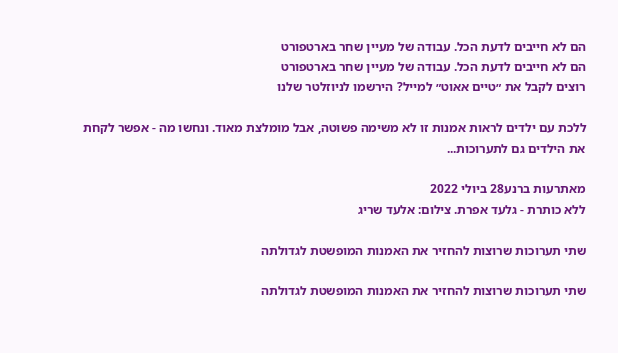הם לא חייבים לדעת הכל. עבודה של מעיין שחר בארטפורט
הם לא חייבים לדעת הכל. עבודה של מעיין שחר בארטפורט
רוצים לקבל את ״טיים אאוט״ למייל? הירשמו לניוזלטר שלנו

ללכת עם ילדים לראות אמנות זו לא משימה פשוטה, אבל מומלצת מאוד. ונחשו מה - אפשר לקחת את הילדים גם לתערוכות...

מאתרעות ברנע28 ביולי 2022
ללא כותרת - גלעד אפרת. צילום: אלעד שריג

שתי תערוכות שרוצות להחזיר את האמנות המופשטת לגדולתה

שתי תערוכות שרוצות להחזיר את האמנות המופשטת לגדולתה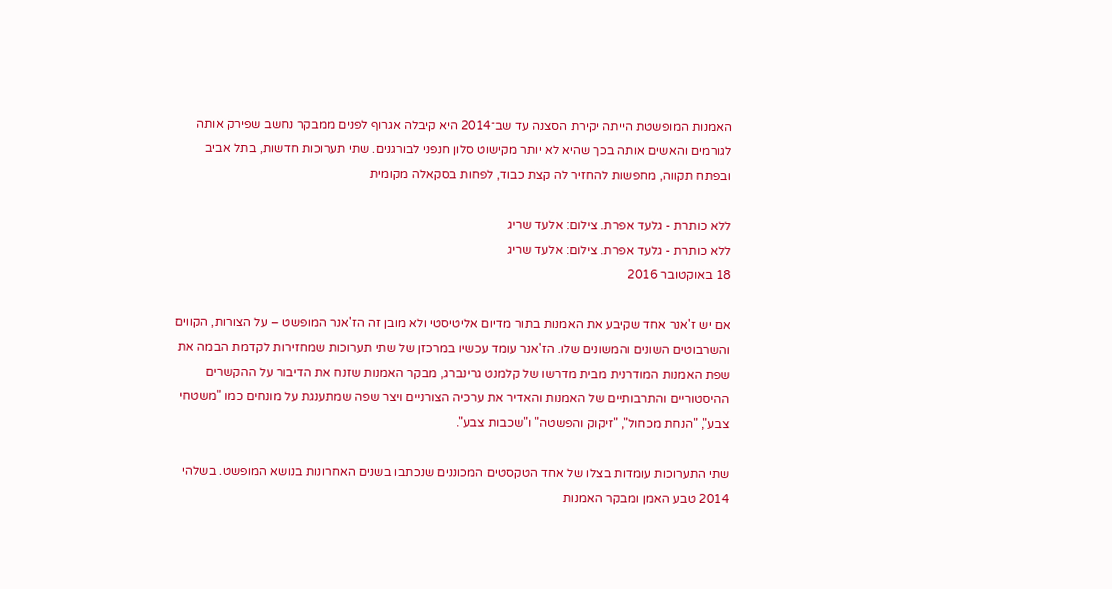האמנות המופשטת הייתה יקירת הסצנה עד שב־2014 היא קיבלה אגרוף לפנים ממבקר נחשב שפירק אותה לגורמים והאשים אותה בכך שהיא לא יותר מקישוט סלון חנפני לבורגנים. שתי תערוכות חדשות, בתל אביב ובפתח תקווה, מחפשות להחזיר לה קצת כבוד, לפחות בסקאלה מקומית

ללא כותרת - גלעד אפרת. צילום: אלעד שריג
ללא כותרת - גלעד אפרת. צילום: אלעד שריג
18 באוקטובר 2016

אם יש ז'אנר אחד שקיבע את האמנות בתור מדיום אליטיסטי ולא מובן זה הז'אנר המופשט – על הצורות, הקווים והשרבוטים השונים והמשונים שלו. הז'אנר עומד עכשיו במרכזן של שתי תערוכות שמחזירות לקדמת הבמה את שפת האמנות המודרנית מבית מדרשו של קלמנט גרינברג, מבקר האמנות שזנח את הדיבור על ההקשרים ההיסטוריים והתרבותיים של האמנות והאדיר את ערכיה הצורניים ויצר שפה שמתענגת על מונחים כמו "משטחי צבע", "הנחת מכחול", "זיקוק והפשטה" ו"שכבות צבע".

שתי התערוכות עומדות בצלו של אחד הטקסטים המכוננים שנכתבו בשנים האחרונות בנושא המופשט. בשלהי 2014 טבע האמן ומבקר האמנות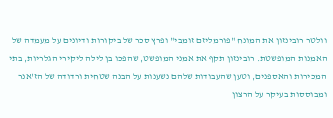וולטר רובינזון את המונח "פורמליזם זומבי" ופרץ סכר של ביקורות ודיונים על מעמדה של האמנות המופשטת. רובינזון תקף את אמני המופשט, שהפכו בן לילה ליקירי הגלריות, בתי המכירות והאספנים, וטען שהעבודות שלהם נשענות על הבנה שטחית ורדודה של הז'אנר ומבוססות בעיקר על הרצון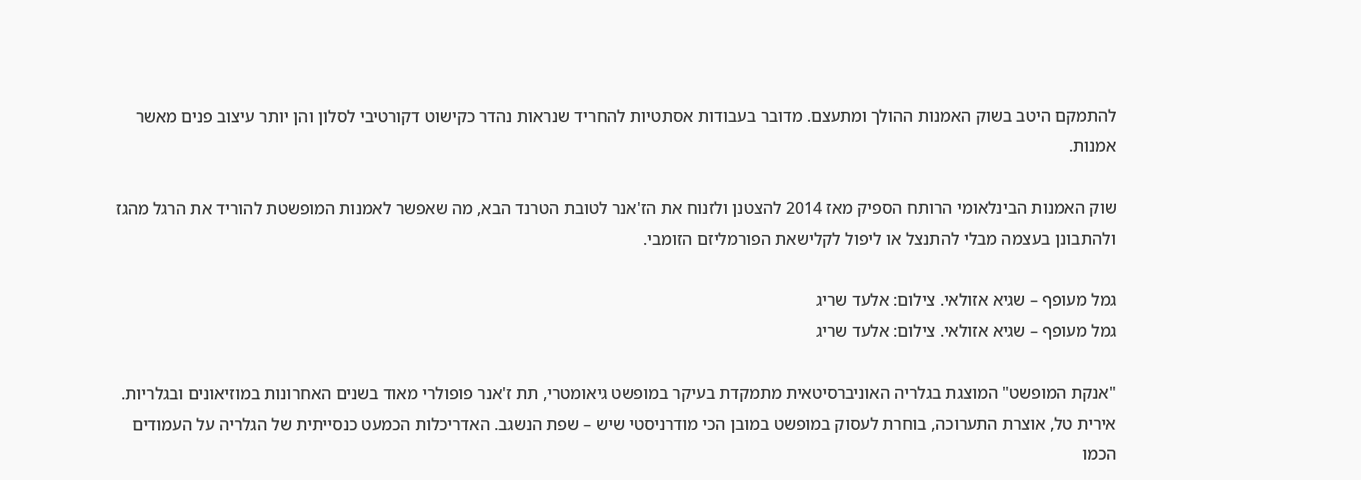להתמקם היטב בשוק האמנות ההולך ומתעצם. מדובר בעבודות אסתטיות להחריד שנראות נהדר כקישוט דקורטיבי לסלון והן יותר עיצוב פנים מאשר אמנות.

שוק האמנות הבינלאומי הרותח הספיק מאז 2014 להצטנן ולזנוח את הז'אנר לטובת הטרנד הבא, מה שאפשר לאמנות המופשטת להוריד את הרגל מהגז ולהתבונן בעצמה מבלי להתנצל או ליפול לקלישאת הפורמליזם הזומבי.

גמל מעופף – שגיא אזולאי. צילום: אלעד שריג
גמל מעופף – שגיא אזולאי. צילום: אלעד שריג

"אנקת המופשט" המוצגת בגלריה האוניברסיטאית מתמקדת בעיקר במופשט גיאומטרי, תת ז'אנר פופולרי מאוד בשנים האחרונות במוזיאונים ובגלריות. אירית טל, אוצרת התערוכה, בוחרת לעסוק במופשט במובן הכי מודרניסטי שיש – שפת הנשגב. האדריכלות הכמעט כנסייתית של הגלריה על העמודים הכמו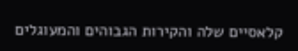קלאסיים שלה והקירות הגבוהים והמעוגלים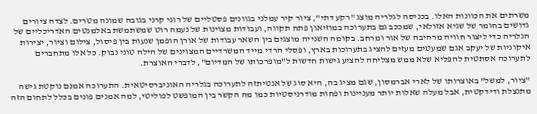משרתים את הכוונות האלו. בכניסה לגלריה מוצג "רקע דתי", ציור קיר עמלני בגוונים פסטליים של רוני קרני בגובה שמונה מטרים. לצדה ציורים גדושים בחומר של שגיא אזולאי, שמככב גם בתערוכה במוזיאון פתח תקווה, ועבודות מצוינות של נעמה רוט שמשתמשת באלמנטים האדריכליים של הגלריה כדי ליצור חוויה מרהיבה של אור ומרחב. בקומה השנייה מוצגים בין השאר עבודות של אורן הופמן שנעות בין פיסול, צילום וציור, יצירות איקוניות של יעקב אגם שמעטים מעזים להציג בתערוכות בארץ, ופסלי הרדי מייד המשרדיים המצוינים של הילה טוני נבוק. כל אלו מתחברים לתערוכה אסתטית להפליא שלא ממש מצליחה להציע גישות חדשות ל"מופרכותו של המדיום", לדברי האוצרת.

"ציור, למשל" באוצרותו של לארי אברמסון, שגם מציג בה, היא סוג של אנטיתזה לתערוכה בגלריה האוניברסיטאית. התערוכה אמנם נוקטת גישה מתנצלת ודידקטית, אבל מעלה שאלות יותר מעניינות ופחות מודרניסטיות כמו מה הקשר בין המופשט לפוליטי, למה אמנים פונים בכלל לתחום הזה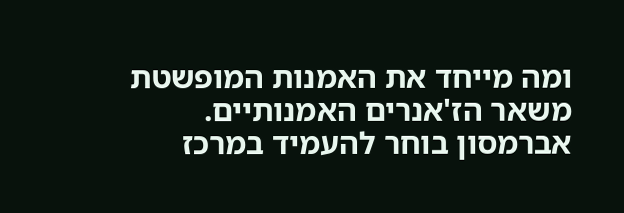ומה מייחד את האמנות המופשטת משאר הז'אנרים האמנותיים. אברמסון בוחר להעמיד במרכז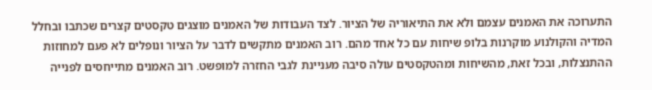התערוכה את האמנים עצמם ולא את התיאוריה של הציור. לצד העבודות של האמנים מוצגים טקסטים קצרים שכתבו ובחלל המדיה והקולנוע מוקרנות בלופ שיחות עם כל אחד מהם. רוב האמנים מתקשים לדבר על הציור ונופלים לא פעם למחוזות ההתנצלות, ובכל זאת, מהשיחות ומהטקסטים עולה סיבה מעניינת לגבי החזרה למופשט. רוב האמנים מתייחסים לפנייה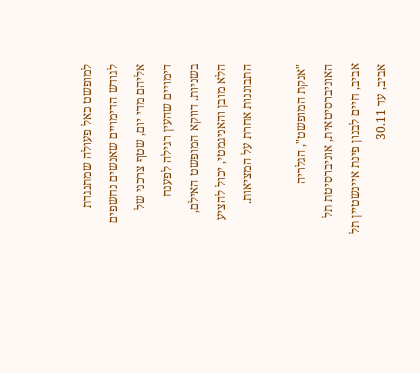למופשט כאל פעולה שמתנגדת לגודש הדימויים שאנשים נחשפים אליהם מדי יום, שטף צרכני של דימויים שהעין רגילה לפענח בשניות. דווקא המופשט האילם, הלא מובן והאניגמטי, יכול להציע התבוננות אחרת על המציאות.

"אנקת המופשט", הגלריה האוניברסיטאית, אוניברסיטת תל אביב, חיים לבנון פינת איינשטיין תל אביב, עד 30.11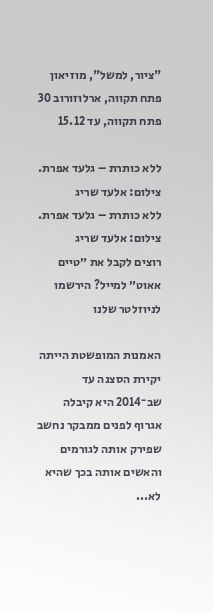"ציור, למשל", מוזיאון פתח תקווה, ארלוזורוב 30 פתח תקווה, עד 15.12

ללא כותרת – גלעד אפרת. צילום: אלעד שריג
ללא כותרת – גלעד אפרת. צילום: אלעד שריג
רוצים לקבל את ״טיים אאוט״ למייל? הירשמו לניוזלטר שלנו

האמנות המופשטת הייתה יקירת הסצנה עד שב־2014 היא קיבלה אגרוף לפנים ממבקר נחשב שפירק אותה לגורמים והאשים אותה בכך שהיא לא...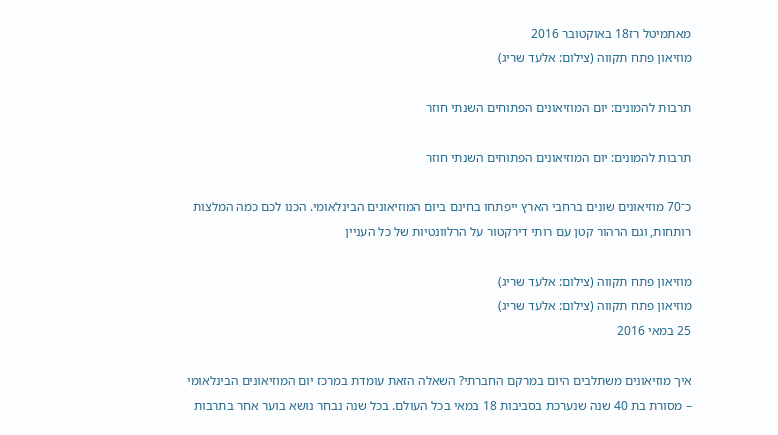מאתמיטל רז18 באוקטובר 2016
מוזיאון פתח תקווה (צילום: אלעד שריג)

תרבות להמונים: יום המוזיאונים הפתוחים השנתי חוזר

תרבות להמונים: יום המוזיאונים הפתוחים השנתי חוזר

כ־70 מוזיאונים שונים ברחבי הארץ ייפתחו בחינם ביום המוזיאונים הבינלאומי. הכנו לכם כמה המלצות רותחות, וגם הרהור קטן עם רותי דירקטור על הרלוונטיות של כל העניין

מוזיאון פתח תקווה (צילום: אלעד שריג)
מוזיאון פתח תקווה (צילום: אלעד שריג)
25 במאי 2016

איך מוזיאונים משתלבים היום במרקם החברתי? השאלה הזאת עומדת במרכז יום המוזיאונים הבינלאומי – מסורת בת 40 שנה שנערכת בסביבות 18 במאי בכל העולם. בכל שנה נבחר נושא בוער אחר בתרבות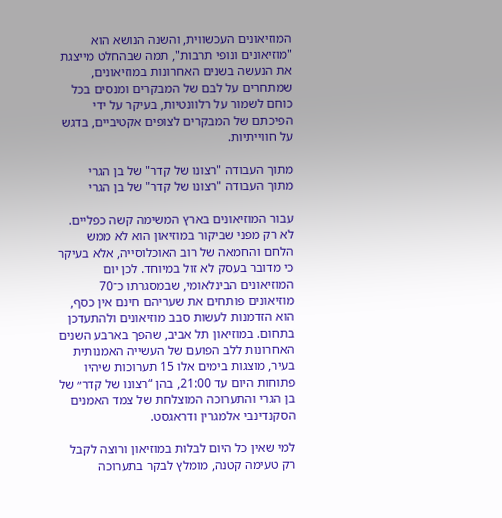המוזיאונים העכשווית, והשנה הנושא הוא "מוזיאונים ונופי תרבות", תמה שבהחלט מייצגת את הנעשה בשנים האחרונות במוזיאונים, שמתחרים על לבם של המבקרים ומנסים בכל כוחם לשמור על רלוונטיות, בעיקר על ידי הפיכתם של המבקרים לצופים אקטיביים, בדגש על חווייתיות.

מתוך העבודה "רצונו של קדר" של בן הגרי
מתוך העבודה "רצונו של קדר" של בן הגרי

עבור המוזיאונים בארץ המשימה קשה כפליים. לא רק מפני שביקור במוזיאון הוא לא ממש הלחם והחמאה של רוב האוכלוסייה, אלא בעיקר כי מדובר בעסק לא זול במיוחד. לכן יום המוזיאונים הבינלאומי, שבמסגרתו כ־70 מוזיאונים פותחים את שעריהם חינם אין כסף, הוא הזדמנות לעשות סבב מוזיאונים ולהתעדכן בתחום. במוזיאון תל אביב, שהפך בארבע השנים האחרונות ללב הפועם של העשייה האמנותית בעיר, מוצגות בימים אלו 15 תערוכות שיהיו פתוחות היום עד 21:00, בהן “רצונו של קדר״ של בן הגרי והתערוכה המוצלחת של צמד האמנים הסקנדינבי אלמגרין ודראגסט.

למי שאין כל היום לבלות במוזיאון ורוצה לקבל רק טעימה קטנה, מומלץ לבקר בתערוכה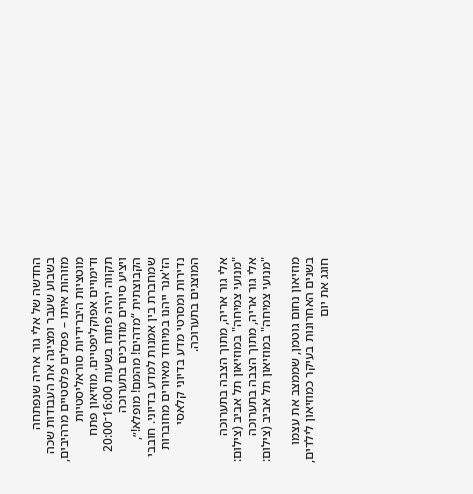החדשה של אלי גור אריה שנפתחה בשבוע שעבר ומציגה את העבודות שכה מזוהות איתו – פסלים פלסטיים מרהיבים, מוטציות היברידיות סוראליסטיות ודימויים אפוקליפטיים. מוזיאון פתח תקווה יהיה פתוח בשעות 16:00־20:00 ויציע סיורים מודרכים בתערוכה הקבוצתית “מדהים! מהמם! מופלא!״, שמחברת בין אמנות למדע בדיוני. חובבי הז'אנר ייהנו במיוחד מאיורים מחוברות נדירות ומסרטי מדע בדיוני קלאסי המוצגים בתערוכה.

אלי גור אריה, מתוך הצבה בתערוכה "מנועי צמיחה" במוזיאון תל אביב (צילום:
אלי גור אריה, מתוך הצבה בתערוכה "מנועי צמיחה" במוזיאון תל אביב (צילום:

מוזיאון נחום גוטמן, שממצב את עצמו בשנים האחרונות בעיקר כמוזיאון לילדים, חוגג את יום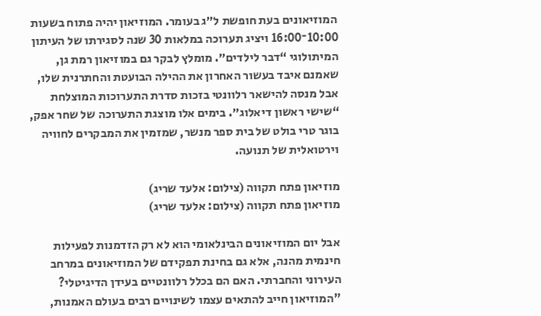המוזיאונים בעת חופשת ל״ג בעומר. המוזיאון יהיה פתוח בשעות 10:00־16:00 ויציג תערוכה במלאות 30 שנה לסגירתו של העיתון המיתולוגי “דבר לילדים״. מומלץ לבקר גם במוזיאון רמת גן, שאמנם איבד בעשור האחרון את ההילה הבועטת והחתרנית שלו, אבל מנסה להישאר רלוונטי בזכות סדרת התערוכות המוצלחת “שישי ראשון דיאלוג״. בימים אלו מוצגת התערוכה של שחר אפק, בוגר טרי בולט של בית ספר מנשר, שמזמין את המבקרים לחוויה וירטואלית של תנועה.

מוזיאון פתח תקווה (צילום: אלעד שריג)
מוזיאון פתח תקווה (צילום: אלעד שריג)

אבל יום המוזיאונים הבינלאומי הוא לא רק הזדמנות לפעילות חינמית מהנה, אלא גם בחינת תפקידם של המוזיאונים במרחב העירוני והחברתי. האם הם בכלל רלוונטיים בעידן הדיגיטלי? "המוזיאון חייב להתאים עצמו לשינויים רבים בעולם האמנות,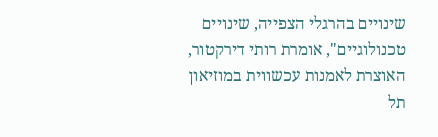שינויים בהרגלי הצפייה, שינויים טכנולוגיים", אומרת רותי דירקטור, האוצרת לאמנות עכשווית במוזיאון תל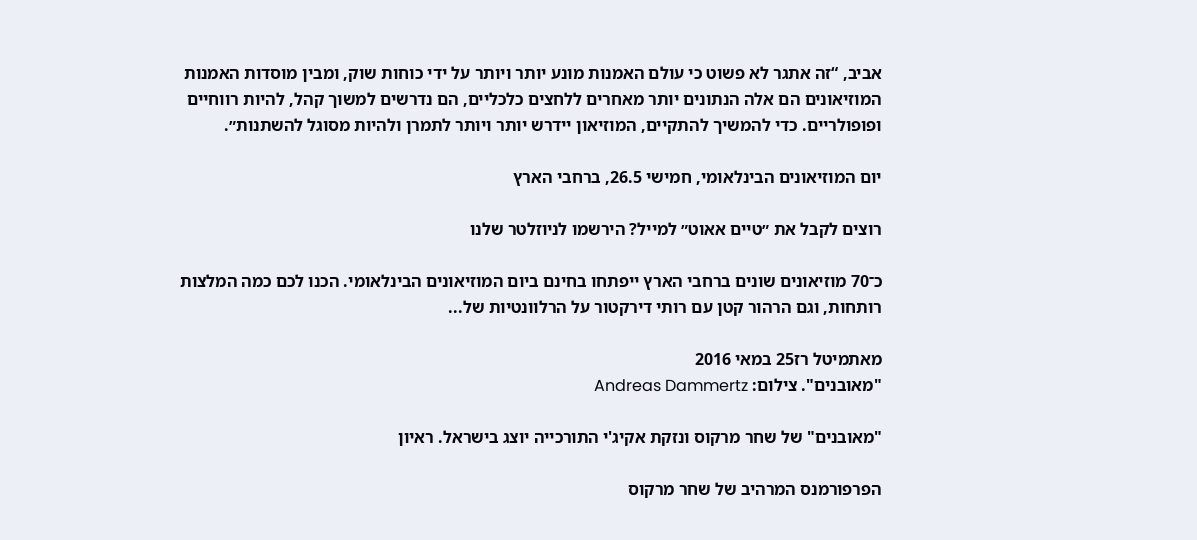אביב, “זה אתגר לא פשוט כי עולם האמנות מונע יותר ויותר על ידי כוחות שוק, ומבין מוסדות האמנות המוזיאונים הם אלה הנתונים יותר מאחרים ללחצים כלכליים, הם נדרשים למשוך קהל, להיות רווחיים ופופולריים. כדי להמשיך להתקיים, המוזיאון יידרש יותר ויותר לתמרן ולהיות מסוגל להשתנות״.

יום המוזיאונים הבינלאומי, חמישי 26.5, ברחבי הארץ

רוצים לקבל את ״טיים אאוט״ למייל? הירשמו לניוזלטר שלנו

כ־70 מוזיאונים שונים ברחבי הארץ ייפתחו בחינם ביום המוזיאונים הבינלאומי. הכנו לכם כמה המלצות רותחות, וגם הרהור קטן עם רותי דירקטור על הרלוונטיות של...

מאתמיטל רז25 במאי 2016
"מאובנים". צילום: Andreas Dammertz

"מאובנים" של שחר מרקוס ונזקת אקיג'י התורכייה יוצג בישראל. ראיון

הפרפורמנס המרהיב של שחר מרקוס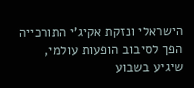הישראלי ונזקת אקיג'י התורכייה הפך לסיבוב הופעות עולמי, שיגיע בשבוע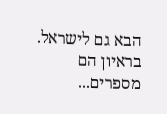הבא גם לישראל. בראיון הם מספרים...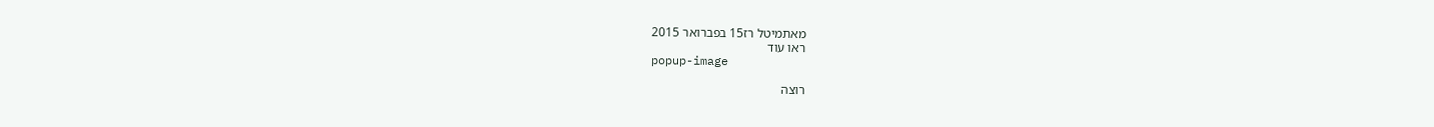מאתמיטל רז15 בפברואר 2015
ראו עוד
popup-image

רוצה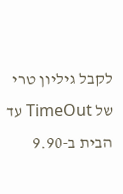לקבל גיליון טרי של TimeOut עד הבית ב-9.90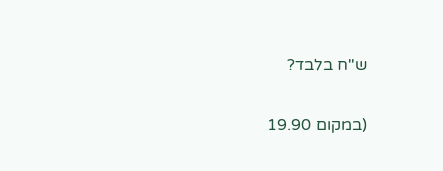ש"ח בלבד?

(במקום 19.90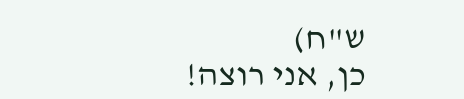ש"ח)
כן, אני רוצה!